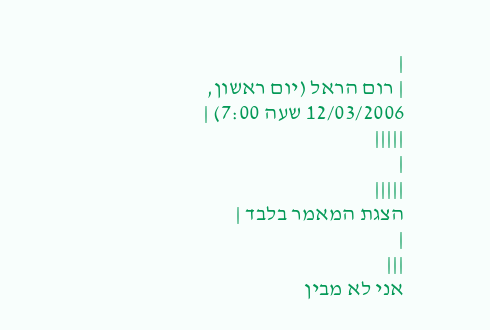|
| רום הראל (יום ראשון, 12/03/2006 שעה 7:00) | |||||
|
|||||
הצגת המאמר בלבד |
|
|||
אני לא מבין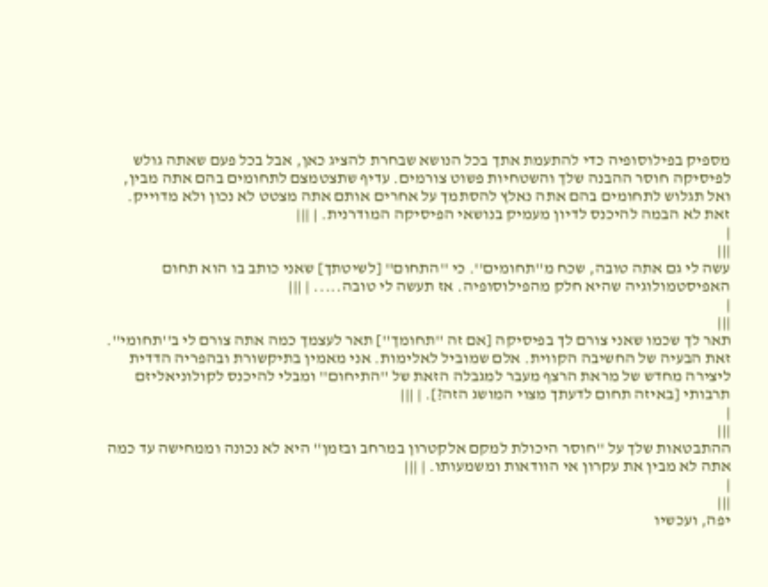מספיק בפילוסופיה כדי להתעמת אתך בכל הנושא שבחרת להציג כאן, אבל בכל פעם שאתה גולש לפיסיקה חוסר ההבנה שלך והשטחיות פשוט צורמים. עדיף שתצטמצם לתחומים בהם אתה מבין, ואל תגלוש לתחומים בהם אתה נאלץ להסתמך על אחרים אותם אתה מצטט לא נכון ולא מדוייק. זאת לא הבמה להיכנס לדיון מעמיק בנושאי הפיסיקה המודרנית. | |||
|
|||
עשה לי גם אתה טובה, שכח מ''תחומים''. כי ''התחום'' [לשיטתך] שאני כותב בו הוא תחום האפיסטמולוגיה שהיא חלק מהפילוסופיה. אז תעשה לי טובה..... | |||
|
|||
תאר לך שכמו שאני צורם לך בפיסיקה [אם זה ''תחומך''] תאר לעצמך כמה אתה צורם לי ב''תחומי''. זאת הבעיה של החשיבה הקווית. אלם שמוביל לאלימות. אני מאמין בתיקשורת ובהפריה הדדית ליצירה מחדש של מראת הרצף מעבר למגבלה הזאת של ''התיחום'' ומבלי להיכנס לקולוניאליזם תרבותי [באיזה תחום לדעתך מצוי המושג הזה?]. | |||
|
|||
ההתבטאות שלך על ''חוסר היכולת למקם אלקטרון במרחב ובזמן'' היא לא נכונה וממחישה עד כמה אתה לא מבין את עקרון אי הוודאות ומשמעותו. | |||
|
|||
יפה, ועכשיו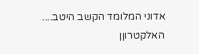אדוני המלומד הקשב היטב.... האלקטרוןן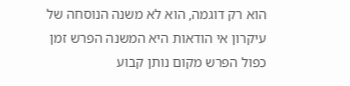הוא רק דוגמה, הוא לא משנה הנוסחה של עיקרון אי הודאות היא המשנה הפרש זמן כפול הפרש מקום נותן קבוע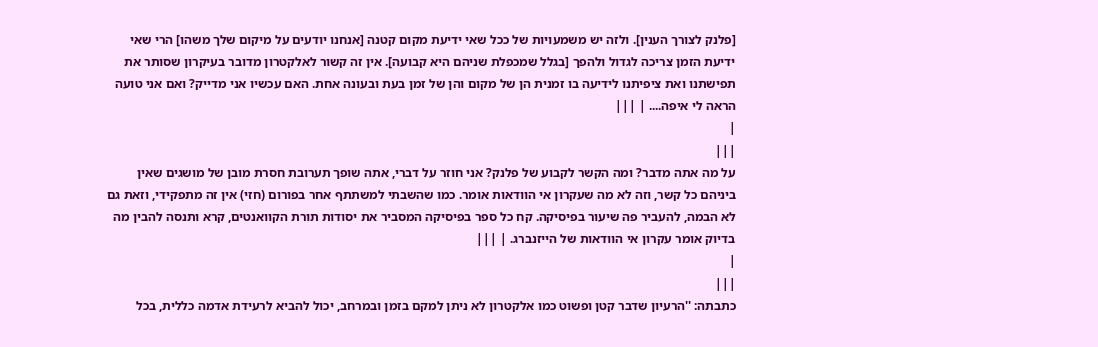[פלנק לצורך הענין]. ולזה יש משמעויות של ככל שאי ידיעת מקום קטנה [אנחנו יודעים על מיקום שלך משהו] הרי שאי ידיעת הזמן צריכה לגדול ולהפך [בגלל שמכפלת שניהם היא קבועה]. אין זה קשור לאלקטרון מדובר בעיקרון שסותר את תפישתנו ואת ציפיתנו לידיעה בו זמנית הן של מקום והן של זמן בעת ובעונה אחת. האם עכשיו אני מדייק? ואם אני טועה הראה לי איפה.... | |||
|
|||
על מה אתה מדבר? ומה הקשר לקבוע של פלנק? אני חוזר על דברי, אתה שופך תערובת חסרת מובן של מושגים שאין ביניהם כל קשר, וזה לא מה שעקרון אי הוודאות אומר. כמו שהשבתי למשתתף אחר בפורום (חזי) אין זה מתפקידי, וזאת גם לא הבמה, להעביר פה שיעור בפיסיקה. קח כל ספר בפיסיקה המסביר את יסודות תורת הקוואנטים, קרא ותנסה להבין מה בדיוק אומר עקרון אי הוודאות של הייזנברג. | |||
|
|||
כתבתה: ''הרעיון שדבר קטן ופשוט כמו אלקטרון לא ניתן למקם בזמן ובמרחב, יכול להביא לרעידת אדמה כללית, בכל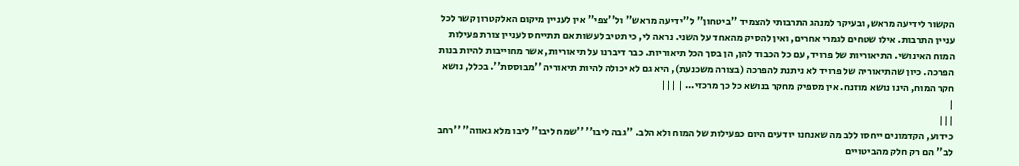הקשור לידיעה מראש, ובעיקר למנהג התרבותי להצמיד ''ביטחון'' ל''ידיעה מראש'' ול''צפי'' אין לעניין מיקום האלקטרון קשר לכל עניין התרבות. אילו שטחים לגמרי אחרים, ואין להסיק מהאחד על השני. נראה לי, כי תטיב לעשות אם תתייחס לעניין צורת פעילות המוח האינושי. התיאוריות של פרויד, עם כל הכבוד להן, הן בסך הכל תיאוריות. כבר דיברנו על תיאוריות, אשר מחוייבות להיות בנות הפרכה. כיון שהתיאוריה של פרויד לא ניתנת להפרכה (בצורה משכנעת), היא גם לא יכולה להיות תיאוריה ''מבוססת''. בכלל, נושא חקר המוח, הינו נושא מוזנח. אין מספיק מחקר בנושא כל כך מרכזי... | |||
|
|||
כידוע, הקדמונים ייחסו ללב מה שאנחנו יודעים היום כפעילות של המוח ולא הלב. ''גבה ליבו'' ''שמח ליבו'' ליבו מלא גאווה'' ''רחב לב'' הם רק חלק מהביטויים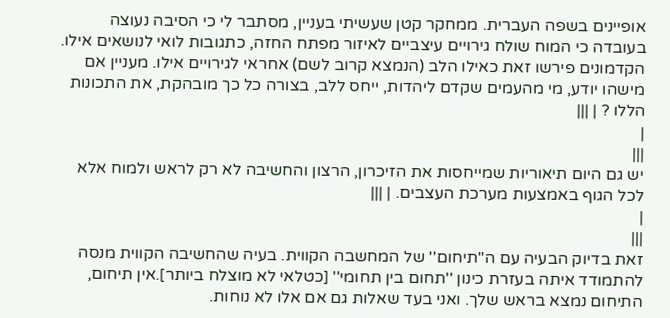אופיינים בשפה העברית. ממחקר קטן שעשיתי בעניין, מסתבר לי כי הסיבה נעוצה בעובדה כי המוח שולח גירויים עיצביים לאיזור מפתח החזה, כתגובות לואי לנושאים אילו. הקדמונים פירשו זאת כאילו הלב (הנמצא קרוב לשם) אחראי לגירויים אילו. מעניין אם מישהו יודע, מי מהעמים שקדם ליהדות, ייחס ללב, בצורה כל כך מובהקת, את התכונות הללו ? | |||
|
|||
יש גם היום תיאוריות שמייחסות את הזיכרון, הרצון והחשיבה לא רק לראש ולמוח אלא לכל הגוף באמצעות מערכת העצבים. | |||
|
|||
זאת בדיוק הבעיה עם ה''תיחום'' של המחשבה הקווית. בעיה שהחשיבה הקווית מנסה להתמודד איתה בעזרת כינון ''תחום בין תחומי'' [כטלאי לא מוצלח ביותר].אין תיחום, התיחום נמצא בראש שלך. ואני בעד שאלות גם אם אלו לא נוחות.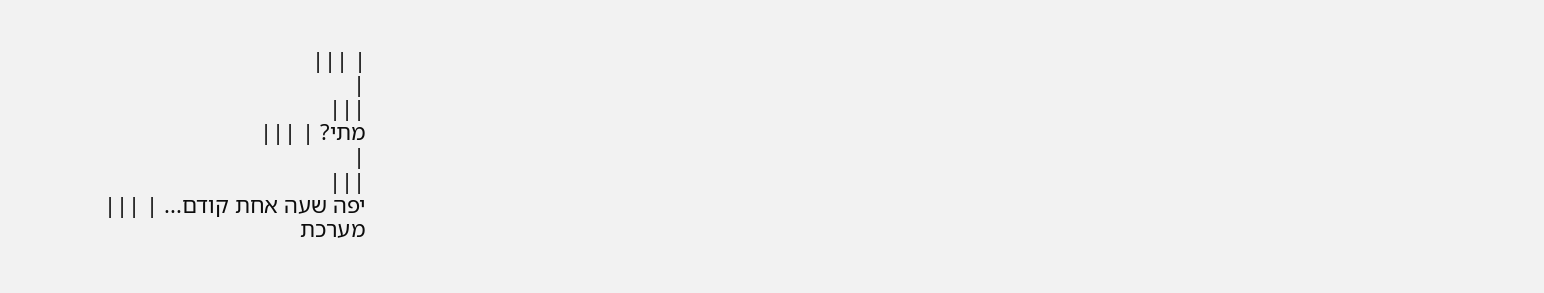| |||
|
|||
מתי? | |||
|
|||
יפה שעה אחת קודם... | |||
מערכת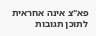פא"צ אינה אחראית לתוכן תגובות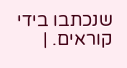שנכתבו בידי קוראים. |